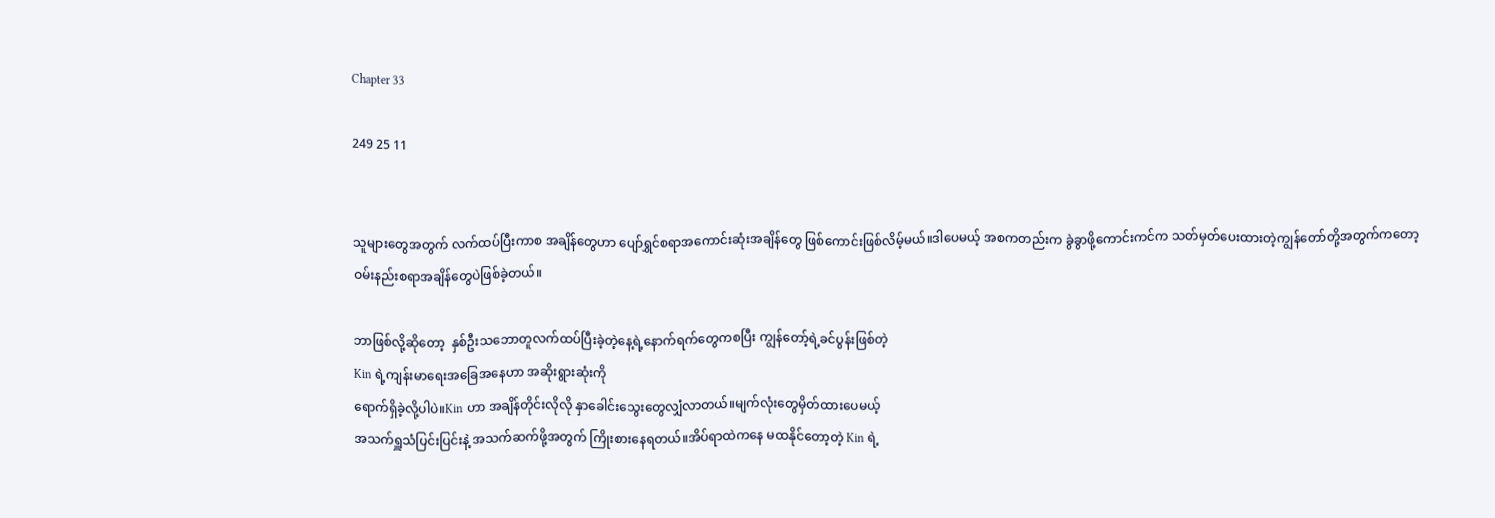Chapter 33

249 25 11


သူများတွေအတွက် လက်ထပ်ပြီးကာစ အချိန်တွေဟာ ပျော်ရွှင်စရာအကောင်းဆုံးအချိန်တွေ ဖြစ်ကောင်းဖြစ်လိမ့်မယ်။ဒါပေမယ့် အစကတည်းက ခွဲခွာဖို့ကောင်းကင်က သတ်မှတ်ပေးထားတဲ့ကျွန်တော်တို့အတွက်ကတော့
ဝမ်းနည်းစရာအချိန်တွေပဲဖြစ်ခဲ့တယ်။

ဘာဖြစ်လို့ဆို‌တော့  နှစ်ဦးသဘောတူလက်ထပ်ပြီးခဲ့တဲ့နေ့ရဲ့နောက်ရက်တွေကစပြီး ကျွန်တော့်ရဲ့ခင်ပွန်းဖြစ်တဲ့
Kin ရဲ့ကျန်းမာရေးအခြေအနေဟာ အဆိုးရွားဆုံးကို
ရောက်ရှိခဲ့လို့ပါပဲ။Kin ဟာ အချိန်တိုင်းလိုလို နှာခေါင်းသွေးတွေလျှံလာတယ်။မျက်လုံးတွေမှိတ်ထားပေမယ့်
အသက်ရှူသံပြင်းပြင်းနဲ့ အသက်ဆက်ဖို့အတွက် ကြိုးစားနေရတယ်။အိပ်ရာထဲကနေ မထနိုင်တော့တဲ့ Kin ရဲ့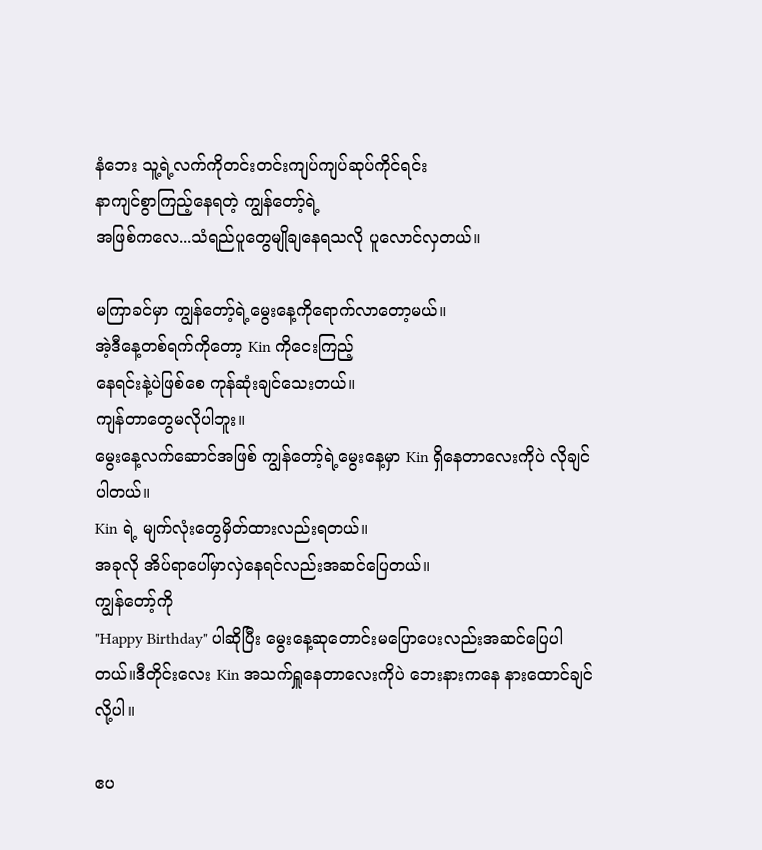နံဘေး သူ့ရဲ့လက်ကိုတင်းတင်းကျပ်ကျပ်ဆုပ်ကိုင်ရင်း
နာကျင်စွာကြည့်နေရတဲ့ ကျွန်တော့်ရဲ့
အဖြစ်ကလေ...သံရည်ပူတွေမျိုချနေရသလို ပူလောင်လှတယ်။

မကြာခင်မှာ ကျွန်တော့်ရဲ့မွေးနေ့ကိုရောက်လာတော့မယ်။
အဲ့ဒီနေ့တစ်ရက်ကိုတော့ Kin ကိုငေးကြည့်
နေရင်းနဲ့ပဲဖြစ်စေ ကုန်ဆုံးချင်သေးတယ်။
ကျန်တာတွေမလိုပါဘူး။
မွေးနေ့လက်ဆောင်အဖြစ် ကျွန်တော့်ရဲ့မွေးနေ့မှာ Kin ရှိနေတာလေးကိုပဲ လိုချင်ပါတယ်။
Kin ရဲ့ မျက်လုံးတွေမှိတ်ထားလည်းရတယ်။
အခုလို အိပ်ရာပေါ်မှာလှဲနေရင်လည်းအဆင်ပြေတယ်။
ကျွန်တော့်ကို
"Happy Birthday" ပါဆိုပြီး မွေးနေ့ဆုတောင်းမပြောပေးလည်းအဆင်ပြေပါတယ်။ဒီတိုင်းလေး Kin အသက်ရှူနေတာလေးကိုပဲ ဘေးနားကနေ နားထောင်ချင်လို့ပါ။

ဧပ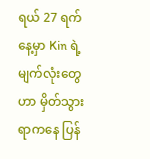ရယ် 27 ရက်နေ့မှာ Kin ရဲ့မျက်လုံးတွေဟာ မှိတ်သွားရာကနေ ပြန်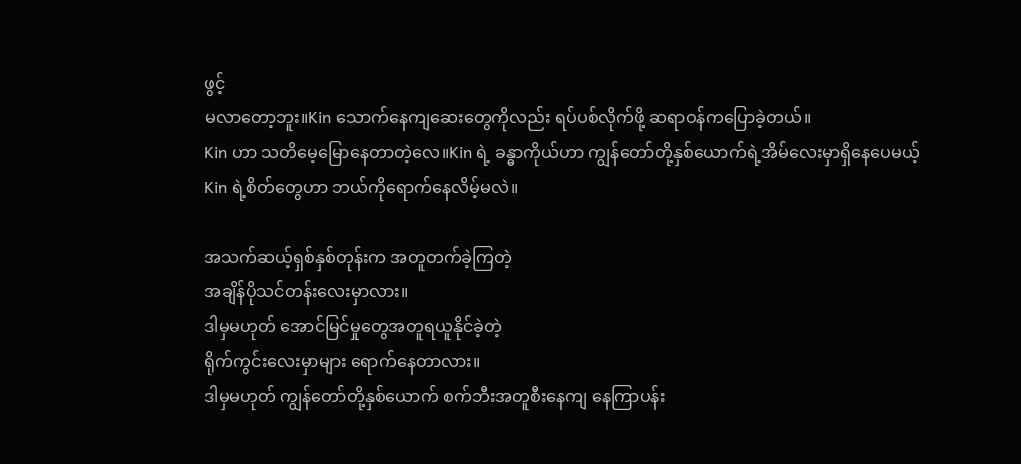ဖွင့်
မလာတော့ဘူး။Kin သောက်နေကျဆေးတွေကိုလည်း ရပ်ပစ်လိုက်ဖို့ ဆရာဝန်ကပြောခဲ့တယ်။
Kin ဟာ သတိမေ့မြောနေတာတဲ့လေ။Kin ရဲ့ ခန္ဓာကိုယ်ဟာ ကျွန်တော်တို့နှစ်ယောက်ရဲ့အိမ်လေးမှာရှိနေပေမယ့်
Kin ရဲ့စိတ်တွေဟာ ဘယ်ကိုရောက်နေလိမ့်မလဲ။

အသက်ဆယ့်ရှစ်နှစ်တုန်းက အတူတက်ခဲ့ကြတဲ့
အချိန်ပိုသင်တန်းလေးမှာလား။
ဒါမှမဟုတ် အောင်မြင်မှုတွေအတူရယူနိုင်ခဲ့တဲ့
ရိုက်ကွင်းလေးမှာများ ရောက်နေတာလား။
ဒါမှမဟုတ် ကျွန်တော်တို့နှစ်ယောက် စက်ဘီးအတူစီးနေကျ နေကြာပန်း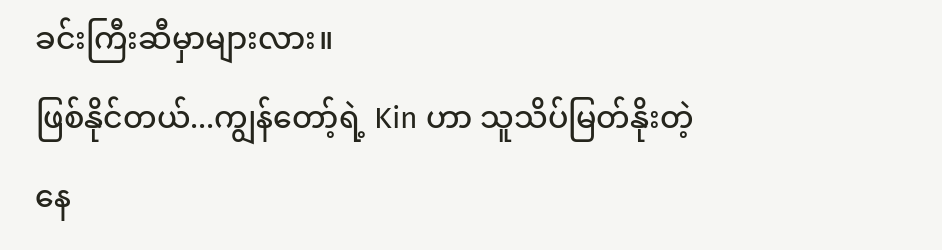ခင်းကြီးဆီမှာများလား။
ဖြစ်နိုင်တယ်...ကျွန်တော့်ရဲ့ Kin ဟာ သူသိပ်မြတ်နိုးတဲ့
နေ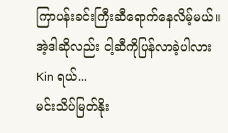ကြာပန်းခင်းကြီးဆီရောက်နေလိမ့်မယ်။
အဲ့ဒါဆိုလည်း ငါ့ဆီကိုပြန်လာခဲ့ပါလား
Kin ရယ်...
မင်းသိပ်မြတ်နိုး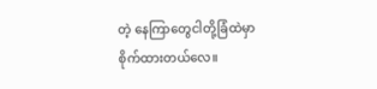တဲ့ နေကြာတွေငါတို့ခြံထဲမှာ
စိုက်ထားတယ်လေ။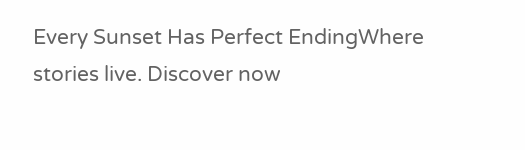Every Sunset Has Perfect EndingWhere stories live. Discover now